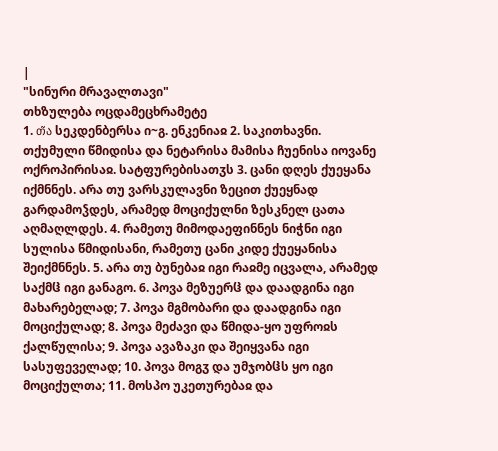|
"სინური მრავალთავი"
თხზულება ოცდამეცხრამეტე
1. თ̃ა სეკდენბერსა ი~გ. ენკენიაჲ 2. საკითხავნი. თქუმული წმიდისა და ნეტარისა მამისა ჩუენისა იოვანე ოქროპირისაჲ. სატფურებისათჳს 3. ცანი დღეს ქუეყანა იქმნნეს. არა თუ ვარსკულავნი ზეცით ქუეყნად გარდამოჴდეს, არამედ მოციქულნი ზესკნელ ცათა აღმაღლდეს. 4. რამეთუ მიმოდაეფინნეს ნიჭნი იგი სულისა წმიდისანი, რამეთუ ცანი კიდე ქუეყანისა შეიქმნნეს. 5. არა თუ ბუნებაჲ იგი რაჲმე იცვალა, არამედ საქმჱ იგი განაგო. 6. პოვა მეზუერჱ და დაადგინა იგი მახარებელად; 7. პოვა მგმობარი და დაადგინა იგი მოციქულად; 8. პოვა მეძავი და წმიდა-ყო უფროჲს ქალწულისა; 9. პოვა ავაზაკი და შეიყვანა იგი სასუფეველად; 10. პოვა მოგჳ და უმჯობჱს ყო იგი მოციქულთა; 11. მოსპო უკეთურებაჲ და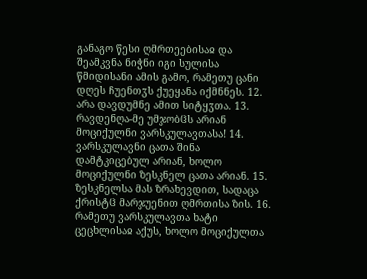განაგო წესი ღმრთეებისაჲ და შეამკვნა ნიჭნი იგი სულისა წმიდისანი ამის გამო, რამეთუ ცანი დღეს ჩუენთჳს ქუეყანა იქმნნეს. 12. არა დავდუმნე ამით სიტყჳთა. 13. რავდენღა-მე უმჯობჱს არიან მოციქულნი ვარსკულავთასა! 14. ვარსკულავნი ცათა შინა დამტკიცებულ არიან, ხოლო მოციქულნი ზესკნელ ცათა არიან. 15. ზესკნელსა მას ზრახევდით, სადაცა ქრისტჱ მარჯუენით ღმრთისა ზის. 16. რამეთუ ვარსკულავთა ხატი ცეცხლისაჲ აქუს, ხოლო მოციქულთა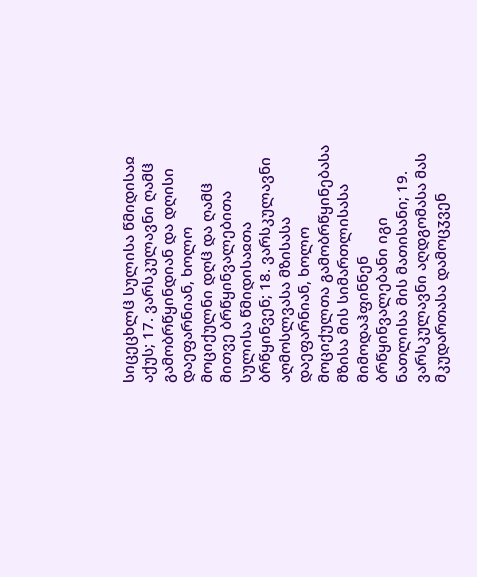სიცეცხლჱ სულისა წმიდისაჲ აქუს; 17. ვარსკულავნი ღამჱ გამობრწყინდიან და დღისი დაეფარნიან, ხოლო მოციქულნი დღჱ და ღამჱ მითვე ბრწყინვალებითა სულისა წმიდისაჲთა ბრწყინვენ; 18. ვარსკულავნი აღმოსლვასა მზისასა დაეფარნიან, ხოლო მოციქულთა გამობრწყინებასა მზისა მის სიმართლისასა მიმოდაჰფინნენ ბრწყინვალებანი იგი ნათლისა მის მათისანი; 19. ვარსკულავნი აღდგომასა მას მკუდართასა დამოცჳვენ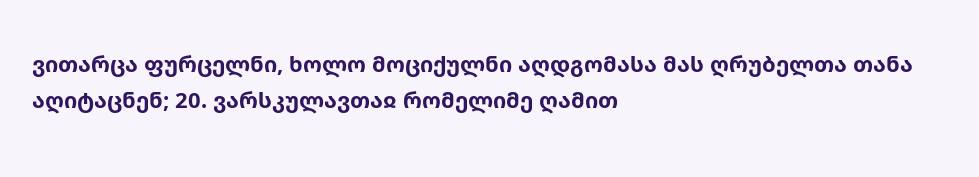ვითარცა ფურცელნი, ხოლო მოციქულნი აღდგომასა მას ღრუბელთა თანა აღიტაცნენ; 20. ვარსკულავთაჲ რომელიმე ღამით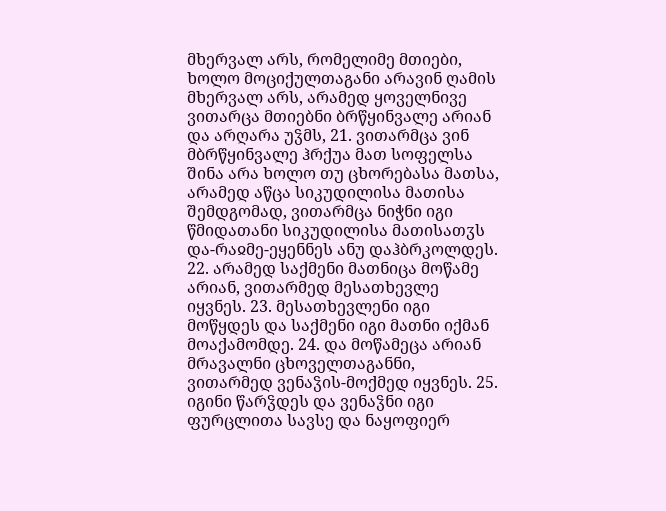მხერვალ არს, რომელიმე მთიები, ხოლო მოციქულთაგანი არავინ ღამის მხერვალ არს, არამედ ყოველნივე ვითარცა მთიებნი ბრწყინვალე არიან და არღარა უჴმს, 21. ვითარმცა ვინ მბრწყინვალე ჰრქუა მათ სოფელსა შინა არა ხოლო თუ ცხორებასა მათსა, არამედ აწცა სიკუდილისა მათისა შემდგომად, ვითარმცა ნიჭნი იგი წმიდათანი სიკუდილისა მათისათჳს და-რაჲმე-ეყენნეს ანუ დაჰბრკოლდეს. 22. არამედ საქმენი მათნიცა მოწამე არიან, ვითარმედ მესათხევლე იყვნეს. 23. მესათხევლენი იგი მოწყდეს და საქმენი იგი მათნი იქმან მოაქამომდე. 24. და მოწამეცა არიან მრავალნი ცხოველთაგანნი, ვითარმედ ვენაჴის-მოქმედ იყვნეს. 25. იგინი წარჴდეს და ვენაჴნი იგი ფურცლითა სავსე და ნაყოფიერ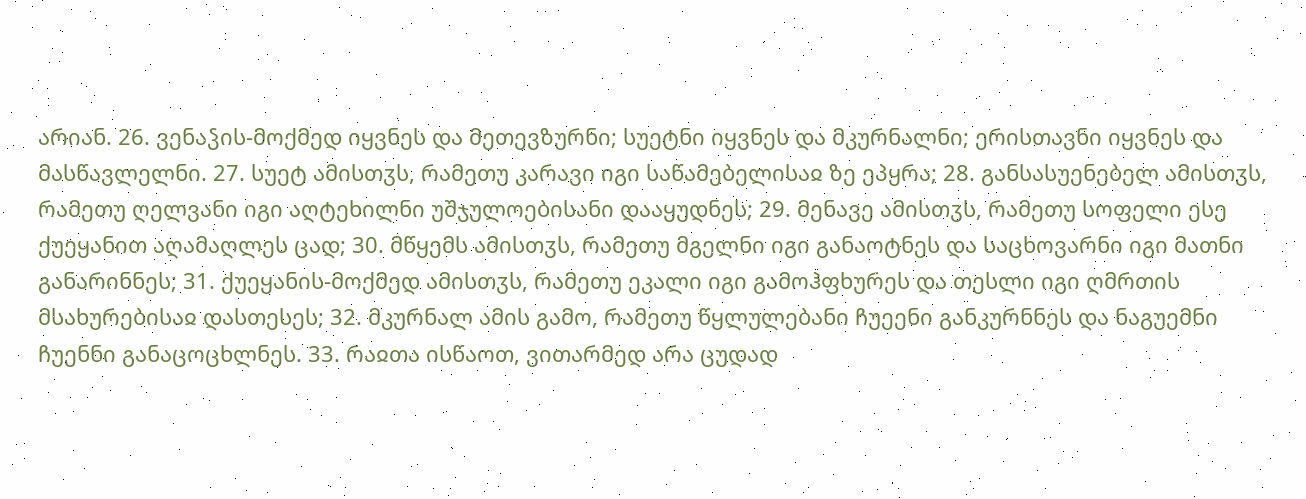არიან. 26. ვენაჴის-მოქმედ იყვნეს და მეთევზურნი; სუეტნი იყვნეს და მკურნალნი; ერისთავნი იყვნეს და მასწავლელნი. 27. სუეტ ამისთჳს, რამეთუ კარავი იგი საწამებელისაჲ ზე ეპყრა; 28. განსასუენებელ ამისთჳს, რამეთუ ღელვანი იგი აღტეხილნი უშჯულოებისანი დააყუდნეს; 29. მენავე ამისთჳს, რამეთუ სოფელი ესე ქუეყანით აღამაღლეს ცად; 30. მწყემს ამისთჳს, რამეთუ მგელნი იგი განაოტნეს და საცხოვარნი იგი მათნი განარინნეს; 31. ქუეყანის-მოქმედ ამისთჳს, რამეთუ ეკალი იგი გამოჰფხურეს და თესლი იგი ღმრთის მსახურებისაჲ დასთესეს; 32. მკურნალ ამის გამო, რამეთუ წყლულებანი ჩუეენი განკურნნეს და ნაგუემნი ჩუენნი განაცოცხლნეს. 33. რაჲთა ისწაოთ, ვითარმედ არა ცუდად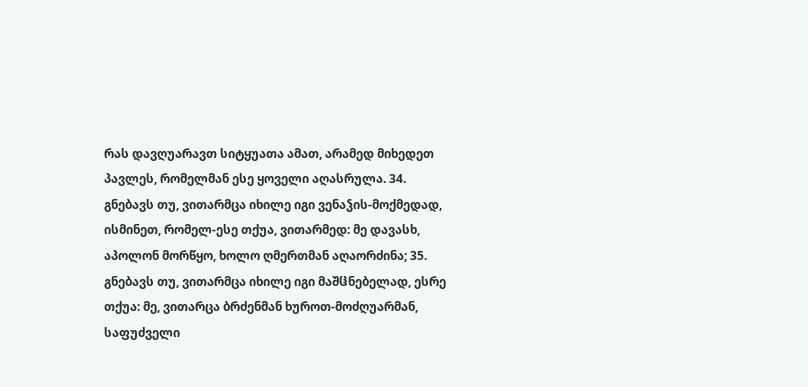რას დავღუარავთ სიტყუათა ამათ, არამედ მიხედეთ პავლეს, რომელმან ესე ყოველი აღასრულა. 34. გნებავს თუ, ვითარმცა იხილე იგი ვენაჴის-მოქმედად, ისმინეთ, რომელ-ესე თქუა, ვითარმედ: მე დავასხ, აპოლონ მორწყო, ხოლო ღმერთმან აღაორძინა; 35. გნებავს თუ, ვითარმცა იხილე იგი მაშჱნებელად, ესრე თქუა: მე, ვითარცა ბრძენმან ხუროთ-მოძღუარმან, საფუძველი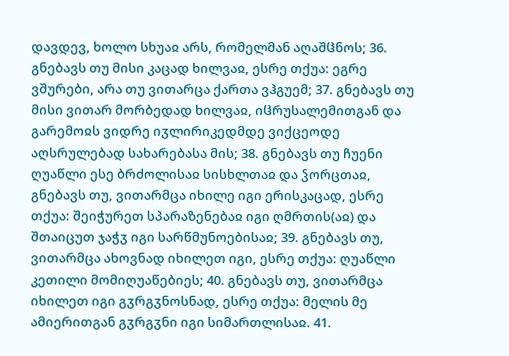დავდევ, ხოლო სხუაჲ არს, რომელმან აღაშჱნოს; 36. გნებავს თუ მისი კაცად ხილვაჲ, ესრე თქუა: ეგრე ვშურები, არა თუ ვითარცა ქართა ვჰგუემ; 37. გნებავს თუ მისი ვითარ მორბედად ხილვაჲ, იჱრუსალემითგან და გარემოჲს ვიდრე იჳლირიკედმდე ვიქცეოდე აღსრულებად სახარებასა მის; 38. გნებავს თუ ჩუენი ღუაწლი ესე ბრძოლისაჲ სისხლთაჲ და ჴორცთაჲ, გნებავს თუ, ვითარმცა იხილე იგი ერისკაცად, ესრე თქუა: შეიჭურეთ სპარაზენებაჲ იგი ღმრთის(აჲ) და შთაიცუთ ჯაჭჳ იგი სარწმუნოებისაჲ; 39. გნებავს თუ, ვითარმცა ახოვნად იხილეთ იგი, ესრე თქუა: ღუაწლი კეთილი მომიღუაწებიეს; 40. გნებავს თუ, ვითარმცა იხილეთ იგი გჳრგჳნოსნად, ესრე თქუა: მელის მე ამიერითგან გჳრგჳნი იგი სიმართლისაჲ. 41.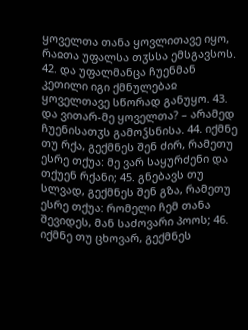ყოველთა თანა ყოვლითავე იყო, რაჲთა უფალსა თჳსსა ემსგავსოს. 42. და უფალმანცა ჩუენმან კეთილი იგი ქმნულებაჲ ყოველთავე სწორად განუყო. 43. და ვითარ-მე ყოველთა? – არამედ ჩუენისათჳს გამოჴსნისა. 44. იქმნე თუ რქა, გექმნეს შენ ძირ, რამეთუ ესრე თქუა: მე ვარ საყურძენი და თქუენ რქანი; 45. გნებავს თუ სლვად, გექმნეს შენ გზა, რამეთუ ესრე თქუა: რომელი ჩემ თანა შევიდეს, მან საძოვარი პოოს; 46. იქმნე თუ ცხოვარ, გექმნეს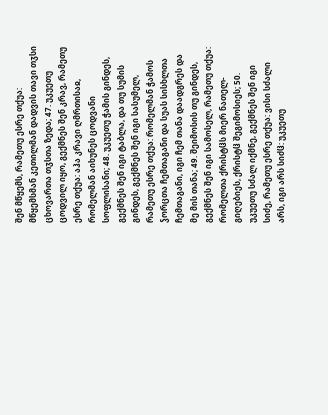შენ მწყემს, რამეთუ ესრე თქუა: მწყემსმან კეთილმან დადვის თავი თჳსი ცხოვართა თჳსთა ზედა; 47. უკუეთუ ცოდვილ იყო, გექმნეს შენ კრავ, რამეთუ ესრე თქუა: აჰა კრავი ღმრთისაჲ, რომელმან აიხუნეს ცოდვანი სოფლისანი; 48. უკუეთუ ჭამის გინდეს, გექმნეს შენ იგი ტაბლა, და თუ სუმის გინდეს, გექმნეს შენ იგი სასუმელ, რამეთუ ესრე თქუა: რომელმან ჭამოს ჴორცთა ჩემთაგანი და სუას სისხლთა ჩემთაგანი, იგი ჩემ თანა დაადგრეს და მე მის თანა; 49. შეიმოსის თუ გინდეს, გექმნეს შენ იგი სამოსელ, რამეთუ თქუა: რომელთა ქრისტჱს მიერ ნათელ-გიღებიეს, ქრისტჱ შეგიმოსიეს; 50. უკუეთუ სძალ იქმნე, გექმნეს შენ იგი სიძე, რამეთუ ესრე თქუა: ვისი სძალი არს, იგი არს სიძჱ: უკუეთუ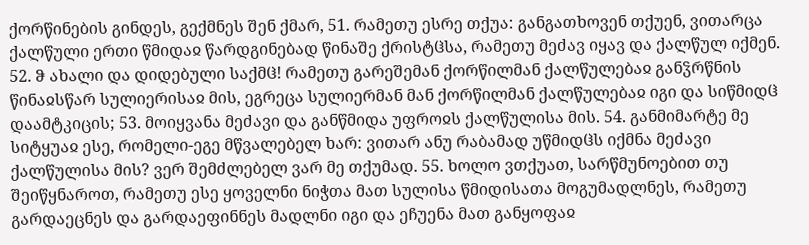ქორწინების გინდეს, გექმნეს შენ ქმარ, 51. რამეთუ ესრე თქუა: განგათხოვენ თქუენ, ვითარცა ქალწული ერთი წმიდაჲ წარდგინებად წინაშე ქრისტჱსა, რამეთუ მეძავ იყავ და ქალწულ იქმენ. 52. ჵ ახალი და დიდებული საქმჱ! რამეთუ გარეშემან ქორწილმან ქალწულებაჲ განჴრწნის წინაჲსწარ სულიერისაჲ მის, ეგრეცა სულიერმან მან ქორწილმან ქალწულებაჲ იგი და სიწმიდჱ დაამტკიცის; 53. მოიყვანა მეძავი და განწმიდა უფროჲს ქალწულისა მის. 54. განმიმარტე მე სიტყუაჲ ესე, რომელი-ეგე მწვალებელ ხარ: ვითარ ანუ რაბამად უწმიდჱს იქმნა მეძავი ქალწულისა მის? ვერ შემძლებელ ვარ მე თქუმად. 55. ხოლო ვთქუათ, სარწმუნოებით თუ შეიწყნაროთ, რამეთუ ესე ყოველნი ნიჭთა მათ სულისა წმიდისათა მოგუმადლნეს, რამეთუ გარდაეცნეს და გარდაეფინნეს მადლნი იგი და ეჩუენა მათ განყოფაჲ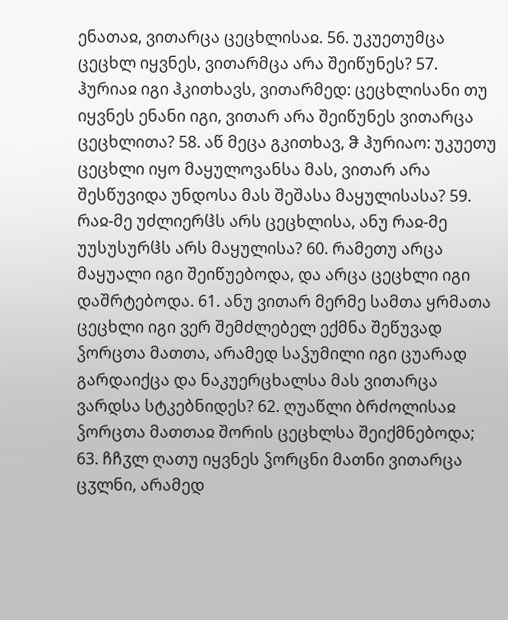ენათაჲ, ვითარცა ცეცხლისაჲ. 56. უკუეთუმცა ცეცხლ იყვნეს, ვითარმცა არა შეიწუნეს? 57. ჰურიაჲ იგი ჰკითხავს, ვითარმედ: ცეცხლისანი თუ იყვნეს ენანი იგი, ვითარ არა შეიწუნეს ვითარცა ცეცხლითა? 58. აწ მეცა გკითხავ, ჵ ჰურიაო: უკუეთუ ცეცხლი იყო მაყულოვანსა მას, ვითარ არა შესწუვიდა უნდოსა მას შეშასა მაყულისასა? 59. რაჲ-მე უძლიერჱს არს ცეცხლისა, ანუ რაჲ-მე უუსუსურჱს არს მაყულისა? 60. რამეთუ არცა მაყუალი იგი შეიწუებოდა, და არცა ცეცხლი იგი დაშრტებოდა. 61. ანუ ვითარ მერმე სამთა ყრმათა ცეცხლი იგი ვერ შემძლებელ ექმნა შეწუვად ჴორცთა მათთა, არამედ საჴუმილი იგი ცუარად გარდაიქცა და ნაკუერცხალსა მას ვითარცა ვარდსა სტკებნიდეს? 62. ღუაწლი ბრძოლისაჲ ჴორცთა მათთაჲ შორის ცეცხლსა შეიქმნებოდა; 63. ჩჩჳლ ღათუ იყვნეს ჴორცნი მათნი ვითარცა ცჳლნი, არამედ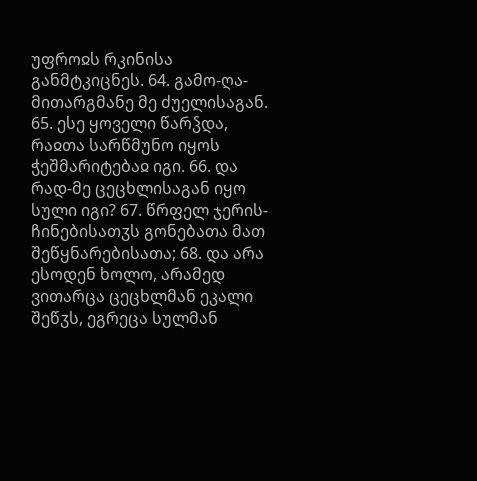უფროჲს რკინისა განმტკიცნეს. 64. გამო-ღა-მითარგმანე მე ძუელისაგან. 65. ესე ყოველი წარჴდა, რაჲთა სარწმუნო იყოს ჭეშმარიტებაჲ იგი. 66. და რად-მე ცეცხლისაგან იყო სული იგი? 67. წრფელ ჯერის-ჩინებისათჳს გონებათა მათ შეწყნარებისათა; 68. და არა ესოდენ ხოლო, არამედ ვითარცა ცეცხლმან ეკალი შეწჳს, ეგრეცა სულმან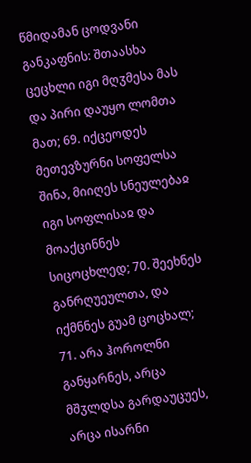წმიდამან ცოდვანი განკაფნის: შთაასხა ცეცხლი იგი მღჳმესა მას და პირი დაუყო ლომთა მათ; 69. იქცეოდეს მეთევზურნი სოფელსა შინა, მიიღეს სნეულებაჲ იგი სოფლისაჲ და მოაქცინნეს სიცოცხლედ; 70. შეეხნეს განრღუეულთა, და იქმნნეს გუამ ცოცხალ; 71. არა ჰოროლნი განყარნეს, არცა მშჳლდსა გარდაუცუეს, არცა ისარნი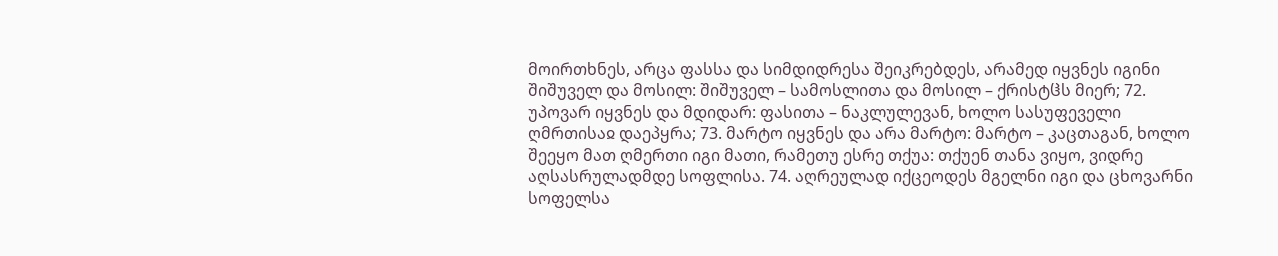მოირთხნეს, არცა ფასსა და სიმდიდრესა შეიკრებდეს, არამედ იყვნეს იგინი შიშუველ და მოსილ: შიშუველ – სამოსლითა და მოსილ – ქრისტჱს მიერ; 72. უპოვარ იყვნეს და მდიდარ: ფასითა – ნაკლულევან, ხოლო სასუფეველი ღმრთისაჲ დაეპყრა; 73. მარტო იყვნეს და არა მარტო: მარტო – კაცთაგან, ხოლო შეეყო მათ ღმერთი იგი მათი, რამეთუ ესრე თქუა: თქუენ თანა ვიყო, ვიდრე აღსასრულადმდე სოფლისა. 74. აღრეულად იქცეოდეს მგელნი იგი და ცხოვარნი სოფელსა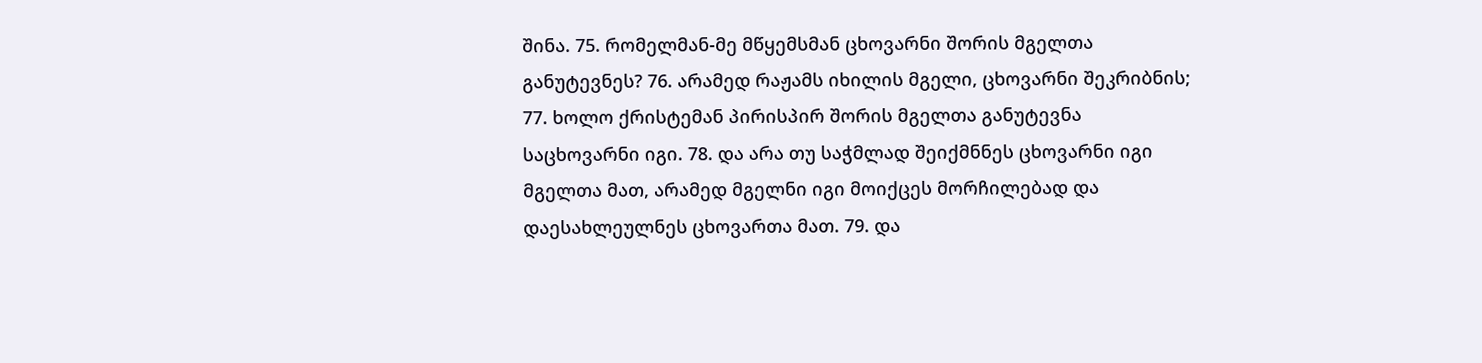შინა. 75. რომელმან-მე მწყემსმან ცხოვარნი შორის მგელთა განუტევნეს? 76. არამედ რაჟამს იხილის მგელი, ცხოვარნი შეკრიბნის; 77. ხოლო ქრისტემან პირისპირ შორის მგელთა განუტევნა საცხოვარნი იგი. 78. და არა თუ საჭმლად შეიქმნნეს ცხოვარნი იგი მგელთა მათ, არამედ მგელნი იგი მოიქცეს მორჩილებად და დაესახლეულნეს ცხოვართა მათ. 79. და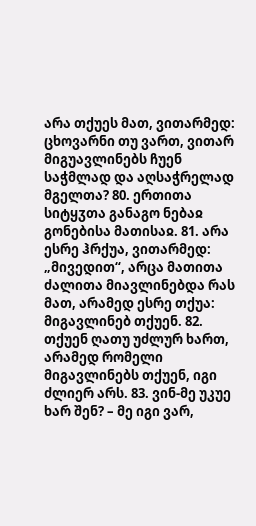არა თქუეს მათ, ვითარმედ: ცხოვარნი თუ ვართ, ვითარ მიგუავლინებს ჩუენ საჭმლად და აღსაჭრელად მგელთა? 80. ერთითა სიტყჳთა განაგო ნებაჲ გონებისა მათისაჲ. 81. არა ესრე ჰრქუა, ვითარმედ: „მივედით“, არცა მათითა ძალითა მიავლინებდა რას მათ, არამედ ესრე თქუა: მიგავლინებ თქუენ. 82. თქუენ ღათუ უძლურ ხართ, არამედ რომელი მიგავლინებს თქუენ, იგი ძლიერ არს. 83. ვინ-მე უკუე ხარ შენ? – მე იგი ვარ,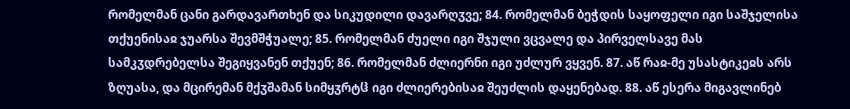რომელმან ცანი გარდავართხენ და სიკუდილი დავარღჳვე; 84. რომელმან ბეჭდის საყოფელი იგი საშჯელისა თქუენისაჲ ჯუარსა შევმშჭუალე; 85. რომელმან ძუელი იგი შჯული ვცვალე და პირველსავე მას სამკჳდრებელსა შეგიყვანენ თქუენ; 86. რომელმან ძლიერნი იგი უძლურ ვყვენ. 87. აწ რაჲ-მე უსასტიკეჲს არს ზღუასა, და მცირემან მქჳშამან სიმყჳრტჱ იგი ძლიერებისაჲ შეუძლის დაყენებად. 88. აწ ესერა მიგავლინებ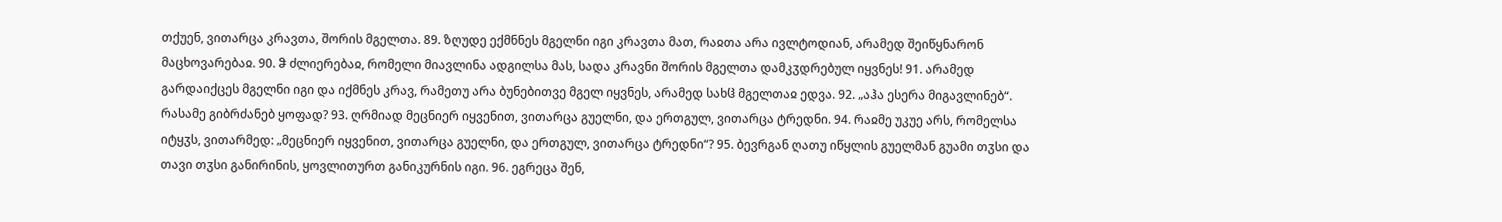თქუენ, ვითარცა კრავთა, შორის მგელთა. 89. ზღუდე ექმნნეს მგელნი იგი კრავთა მათ, რაჲთა არა ივლტოდიან, არამედ შეიწყნარონ მაცხოვარებაჲ. 90. ჵ ძლიერებაჲ, რომელი მიავლინა ადგილსა მას, სადა კრავნი შორის მგელთა დამკჳდრებულ იყვნეს! 91. არამედ გარდაიქცეს მგელნი იგი და იქმნეს კრავ, რამეთუ არა ბუნებითვე მგელ იყვნეს, არამედ სახჱ მგელთაჲ ედვა. 92. „აჰა ესერა მიგავლინებ“. რასამე გიბრძანებ ყოფად? 93. ღრმიად მეცნიერ იყვენით, ვითარცა გუელნი, და ერთგულ, ვითარცა ტრედნი. 94. რაჲმე უკუე არს, რომელსა იტყჳს, ვითარმედ: „მეცნიერ იყვენით, ვითარცა გუელნი, და ერთგულ, ვითარცა ტრედნი“? 95. ბევრგან ღათუ იწყლის გუელმან გუამი თჳსი და თავი თჳსი განირინის, ყოვლითურთ განიკურნის იგი. 96. ეგრეცა შენ,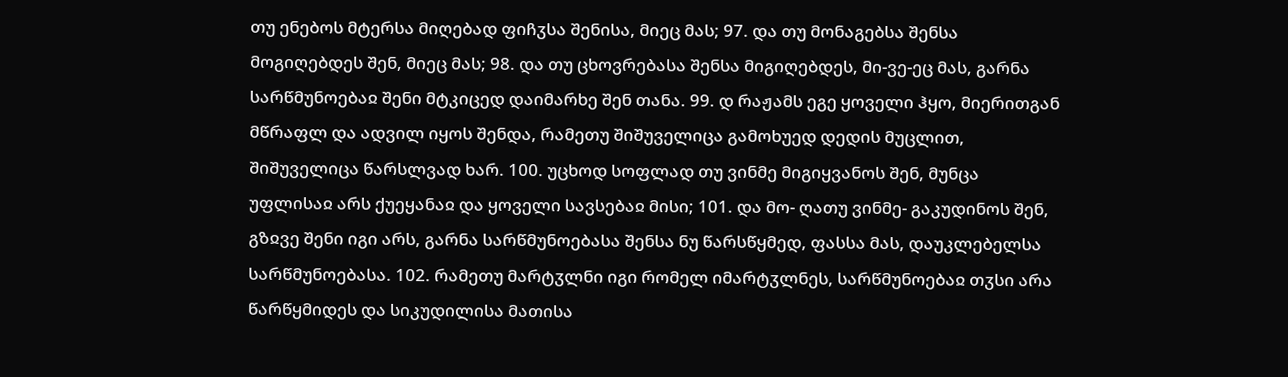თუ ენებოს მტერსა მიღებად ფიჩჳსა შენისა, მიეც მას; 97. და თუ მონაგებსა შენსა მოგიღებდეს შენ, მიეც მას; 98. და თუ ცხოვრებასა შენსა მიგიღებდეს, მი-ვე-ეც მას, გარნა სარწმუნოებაჲ შენი მტკიცედ დაიმარხე შენ თანა. 99. დ რაჟამს ეგე ყოველი ჰყო, მიერითგან მწრაფლ და ადვილ იყოს შენდა, რამეთუ შიშუველიცა გამოხუედ დედის მუცლით, შიშუველიცა წარსლვად ხარ. 100. უცხოდ სოფლად თუ ვინმე მიგიყვანოს შენ, მუნცა უფლისაჲ არს ქუეყანაჲ და ყოველი სავსებაჲ მისი; 101. და მო- ღათუ ვინმე- გაკუდინოს შენ, გზჲვე შენი იგი არს, გარნა სარწმუნოებასა შენსა ნუ წარსწყმედ, ფასსა მას, დაუკლებელსა სარწმუნოებასა. 102. რამეთუ მარტჳლნი იგი რომელ იმარტჳლნეს, სარწმუნოებაჲ თჳსი არა წარწყმიდეს და სიკუდილისა მათისა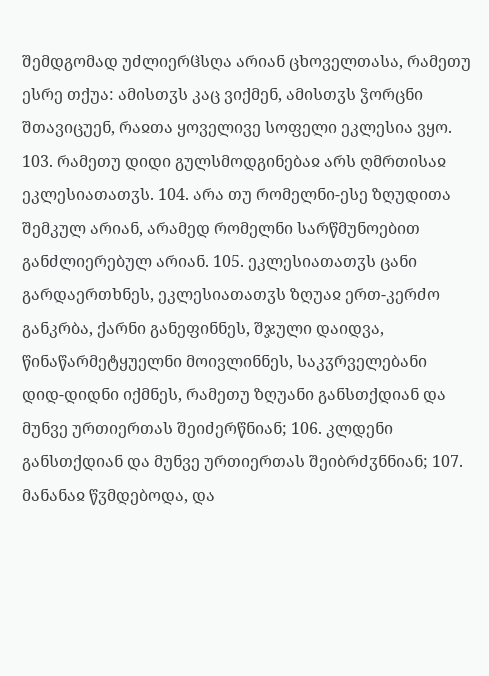შემდგომად უძლიერჱსღა არიან ცხოველთასა, რამეთუ ესრე თქუა: ამისთჳს კაც ვიქმენ, ამისთჳს ჴორცნი შთავიცუენ, რაჲთა ყოველივე სოფელი ეკლესია ვყო. 103. რამეთუ დიდი გულსმოდგინებაჲ არს ღმრთისაჲ ეკლესიათათჳს. 104. არა თუ რომელნი-ესე ზღუდითა შემკულ არიან, არამედ რომელნი სარწმუნოებით განძლიერებულ არიან. 105. ეკლესიათათჳს ცანი გარდაერთხნეს, ეკლესიათათჳს ზღუაჲ ერთ-კერძო განკრბა, ქარნი განეფინნეს, შჯული დაიდვა, წინაწარმეტყუელნი მოივლინნეს, საკჳრველებანი დიდ-დიდნი იქმნეს, რამეთუ ზღუანი განსთქდიან და მუნვე ურთიერთას შეიძერწნიან; 106. კლდენი განსთქდიან და მუნვე ურთიერთას შეიბრძჳნნიან; 107. მანანაჲ წჳმდებოდა, და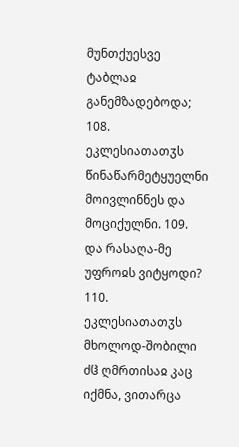მუნთქუესვე ტაბლაჲ განემზადებოდა; 108. ეკლესიათათჳს წინაწარმეტყუელნი მოივლინნეს და მოციქულნი. 109. და რასაღა-მე უფროჲს ვიტყოდი? 110. ეკლესიათათჳს მხოლოდ-შობილი ძჱ ღმრთისაჲ კაც იქმნა, ვითარცა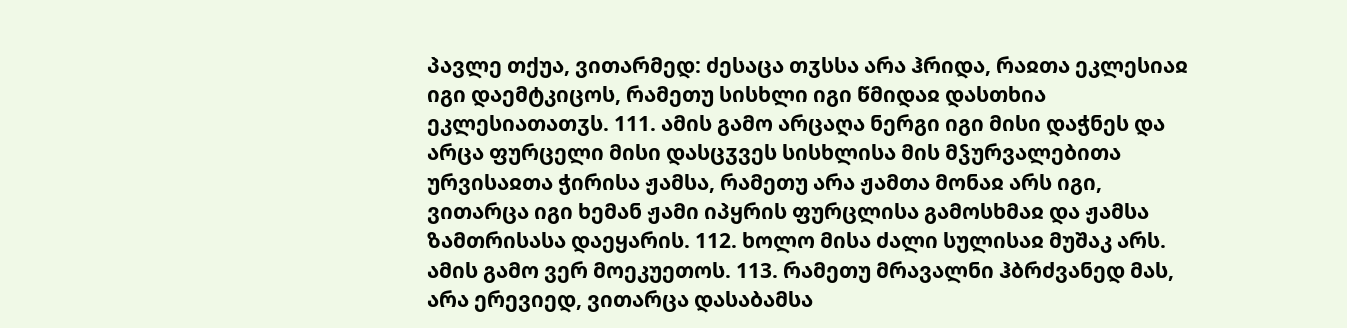პავლე თქუა, ვითარმედ: ძესაცა თჳსსა არა ჰრიდა, რაჲთა ეკლესიაჲ იგი დაემტკიცოს, რამეთუ სისხლი იგი წმიდაჲ დასთხია ეკლესიათათჳს. 111. ამის გამო არცაღა ნერგი იგი მისი დაჭნეს და არცა ფურცელი მისი დასცჳვეს სისხლისა მის მჴურვალებითა ურვისაჲთა ჭირისა ჟამსა, რამეთუ არა ჟამთა მონაჲ არს იგი, ვითარცა იგი ხემან ჟამი იპყრის ფურცლისა გამოსხმაჲ და ჟამსა ზამთრისასა დაეყარის. 112. ხოლო მისა ძალი სულისაჲ მუშაკ არს. ამის გამო ვერ მოეკუეთოს. 113. რამეთუ მრავალნი ჰბრძვანედ მას, არა ერევიედ, ვითარცა დასაბამსა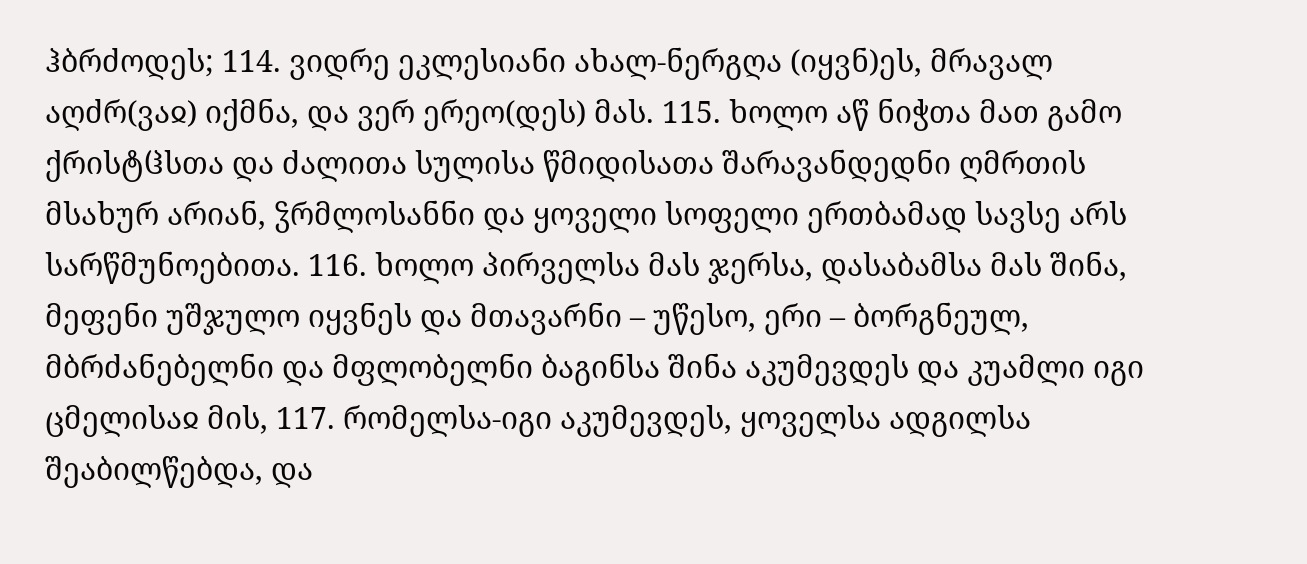ჰბრძოდეს; 114. ვიდრე ეკლესიანი ახალ-ნერგღა (იყვნ)ეს, მრავალ აღძრ(ვაჲ) იქმნა, და ვერ ერეო(დეს) მას. 115. ხოლო აწ ნიჭთა მათ გამო ქრისტჱსთა და ძალითა სულისა წმიდისათა შარავანდედნი ღმრთის მსახურ არიან, ჴრმლოსანნი და ყოველი სოფელი ერთბამად სავსე არს სარწმუნოებითა. 116. ხოლო პირველსა მას ჯერსა, დასაბამსა მას შინა, მეფენი უშჯულო იყვნეს და მთავარნი – უწესო, ერი – ბორგნეულ, მბრძანებელნი და მფლობელნი ბაგინსა შინა აკუმევდეს და კუამლი იგი ცმელისაჲ მის, 117. რომელსა-იგი აკუმევდეს, ყოველსა ადგილსა შეაბილწებდა, და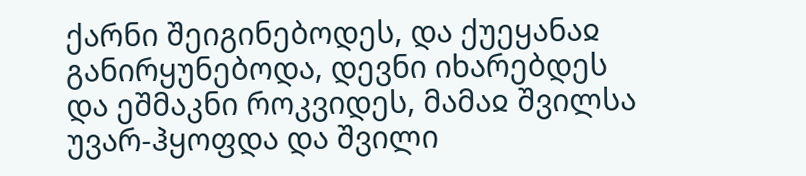ქარნი შეიგინებოდეს, და ქუეყანაჲ განირყუნებოდა, დევნი იხარებდეს და ეშმაკნი როკვიდეს, მამაჲ შვილსა უვარ-ჰყოფდა და შვილი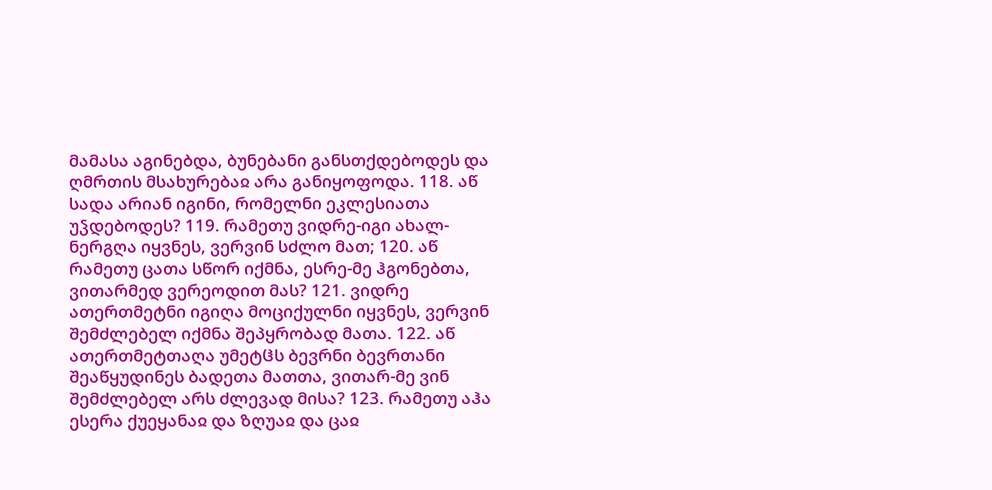მამასა აგინებდა, ბუნებანი განსთქდებოდეს და ღმრთის მსახურებაჲ არა განიყოფოდა. 118. აწ სადა არიან იგინი, რომელნი ეკლესიათა უჴდებოდეს? 119. რამეთუ ვიდრე-იგი ახალ-ნერგღა იყვნეს, ვერვინ სძლო მათ; 120. აწ რამეთუ ცათა სწორ იქმნა, ესრე-მე ჰგონებთა, ვითარმედ ვერეოდით მას? 121. ვიდრე ათერთმეტნი იგიღა მოციქულნი იყვნეს, ვერვინ შემძლებელ იქმნა შეპყრობად მათა. 122. აწ ათერთმეტთაღა უმეტჱს ბევრნი ბევრთანი შეაწყუდინეს ბადეთა მათთა, ვითარ-მე ვინ შემძლებელ არს ძლევად მისა? 123. რამეთუ აჰა ესერა ქუეყანაჲ და ზღუაჲ და ცაჲ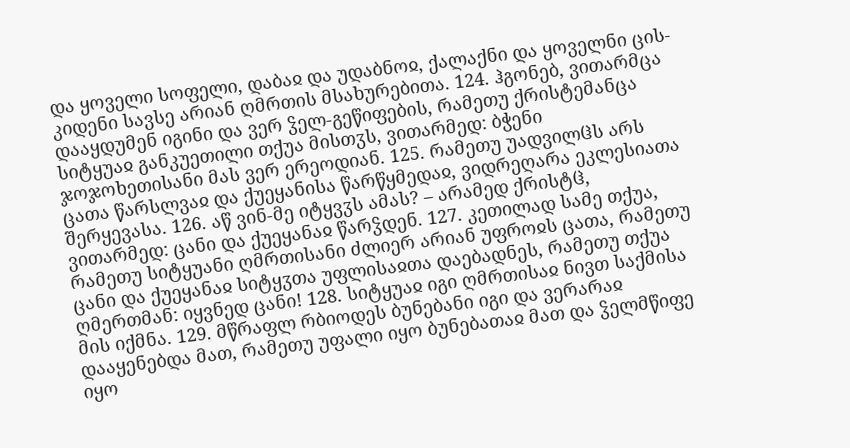და ყოველი სოფელი, დაბაჲ და უდაბნოჲ, ქალაქნი და ყოველნი ცის-კიდენი სავსე არიან ღმრთის მსახურებითა. 124. ჰგონებ, ვითარმცა დააყდუმენ იგინი და ვერ ჴელ-გეწიფების, რამეთუ ქრისტემანცა სიტყუაჲ განკუეთილი თქუა მისთჳს, ვითარმედ: ბჭენი ჯოჯოხეთისანი მას ვერ ერეოდიან. 125. რამეთუ უადვილჱს არს ცათა წარსლვაჲ და ქუეყანისა წარწყმედაჲ, ვიდრეღარა ეკლესიათა შერყევასა. 126. აწ ვინ-მე იტყვჳს ამას? – არამედ ქრისტჱ, ვითარმედ: ცანი და ქუეყანაჲ წარჴდენ. 127. კეთილად სამე თქუა, რამეთუ სიტყუანი ღმრთისანი ძლიერ არიან უფროჲს ცათა, რამეთუ ცანი და ქუეყანაჲ სიტყჳთა უფლისაჲთა დაებადნეს, რამეთუ თქუა ღმერთმან: იყვნედ ცანი! 128. სიტყუაჲ იგი ღმრთისაჲ ნივთ საქმისა მის იქმნა. 129. მწრაფლ რბიოდეს ბუნებანი იგი და ვერარაჲ დააყენებდა მათ, რამეთუ უფალი იყო ბუნებათაჲ მათ და ჴელმწიფე იყო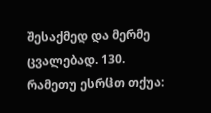შესაქმედ და მერმე ცვალებად. 130. რამეთუ ესრჱთ თქუა: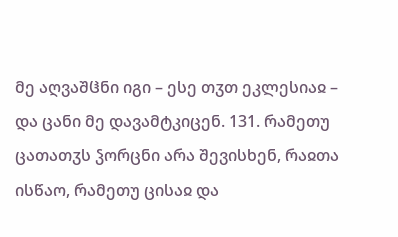მე აღვაშჱნი იგი – ესე თჳთ ეკლესიაჲ – და ცანი მე დავამტკიცენ. 131. რამეთუ ცათათჳს ჴორცნი არა შევისხენ, რაჲთა ისწაო, რამეთუ ცისაჲ და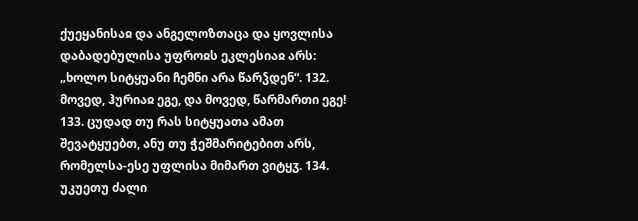ქუეყანისაჲ და ანგელოზთაცა და ყოვლისა დაბადებულისა უფროჲს ეკლესიაჲ არს: „ხოლო სიტყუანი ჩემნი არა წარჴდენ“. 132. მოვედ, ჰურიაჲ ეგე, და მოვედ, წარმართი ეგე! 133. ცუდად თუ რას სიტყუათა ამათ შევატყუებთ, ანუ თუ ჭეშმარიტებით არს, რომელსა-ესე უფლისა მიმართ ვიტყჳ. 134. უკუეთუ ძალი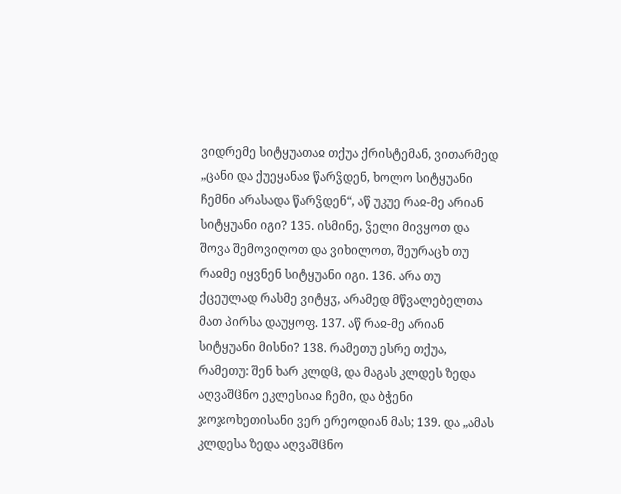ვიდრემე სიტყუათაჲ თქუა ქრისტემან, ვითარმედ „ცანი და ქუეყანაჲ წარჴდენ, ხოლო სიტყუანი ჩემნი არასადა წარჴდენ“, აწ უკუე რაჲ-მე არიან სიტყუანი იგი? 135. ისმინე, ჴელი მივყოთ და შოვა შემოვიღოთ და ვიხილოთ, შეურაცხ თუ რაჲმე იყვნენ სიტყუანი იგი. 136. არა თუ ქცეულად რასმე ვიტყჳ, არამედ მწვალებელთა მათ პირსა დაუყოფ. 137. აწ რაჲ-მე არიან სიტყუანი მისნი? 138. რამეთუ ესრე თქუა, რამეთუ: შენ ხარ კლდჱ, და მაგას კლდეს ზედა აღვაშჱნო ეკლესიაჲ ჩემი, და ბჭენი ჯოჯოხეთისანი ვერ ერეოდიან მას; 139. და „ამას კლდესა ზედა აღვაშჱნო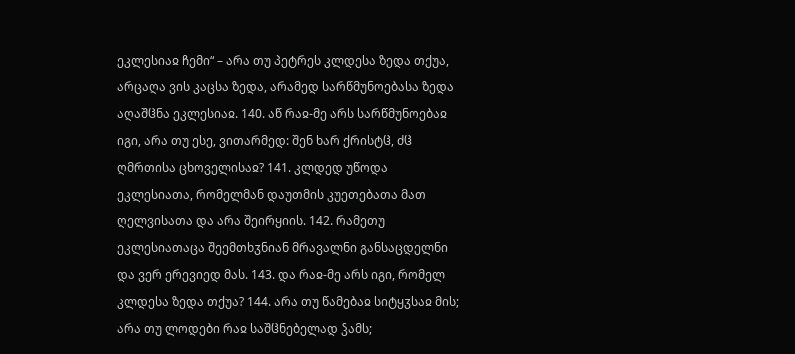ეკლესიაჲ ჩემი“ – არა თუ პეტრეს კლდესა ზედა თქუა, არცაღა ვის კაცსა ზედა, არამედ სარწმუნოებასა ზედა აღაშჱნა ეკლესიაჲ. 140. აწ რაჲ-მე არს სარწმუნოებაჲ იგი, არა თუ ესე, ვითარმედ: შენ ხარ ქრისტჱ, ძჱ ღმრთისა ცხოველისაჲ? 141. კლდედ უწოდა ეკლესიათა, რომელმან დაუთმის კუეთებათა მათ ღელვისათა და არა შეირყიის. 142. რამეთუ ეკლესიათაცა შეემთხჳნიან მრავალნი განსაცდელნი და ვერ ერევიედ მას. 143. და რაჲ-მე არს იგი, რომელ კლდესა ზედა თქუა? 144. არა თუ წამებაჲ სიტყჳსაჲ მის; არა თუ ლოდები რაჲ საშჱნებელად ჴამს;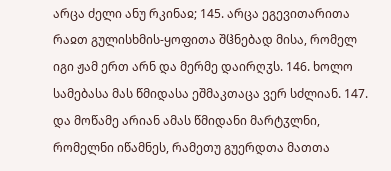არცა ძელი ანუ რკინაჲ; 145. არცა ეგევითარითა რაჲთ გულისხმის-ყოფითა შჱნებად მისა, რომელ იგი ჟამ ერთ არნ და მერმე დაირღჳს. 146. ხოლო სამებასა მას წმიდასა ეშმაკთაცა ვერ სძლიან. 147. და მოწამე არიან ამას წმიდანი მარტჳლნი, რომელნი იწამნეს, რამეთუ გუერდთა მათთა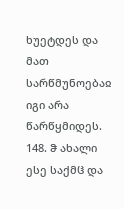ხუეტდეს და მათ სარწმუნოებაჲ იგი არა წარწყმიდეს. 148. ჵ ახალი ესე საქმჱ და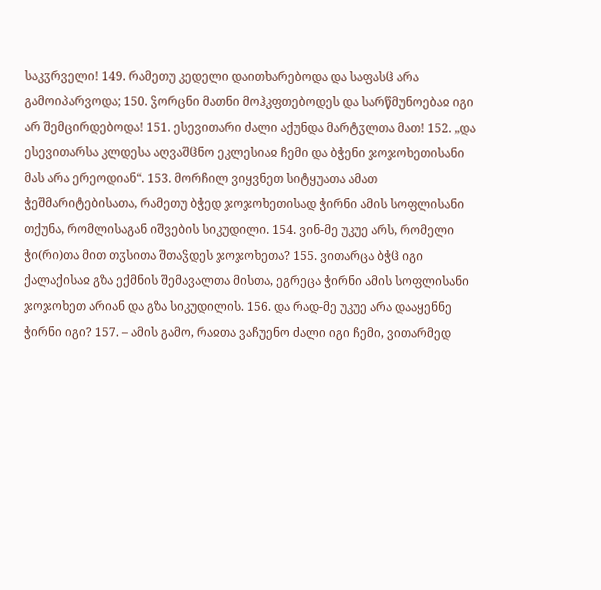საკჳრველი! 149. რამეთუ კედელი დაითხარებოდა და საფასჱ არა გამოიპარვოდა; 150. ჴორცნი მათნი მოჰკფთებოდეს და სარწმუნოებაჲ იგი არ შემცირდებოდა! 151. ესევითარი ძალი აქუნდა მარტჳლთა მათ! 152. „და ესევითარსა კლდესა აღვაშჱნო ეკლესიაჲ ჩემი და ბჭენი ჯოჯოხეთისანი მას არა ერეოდიან“. 153. მორჩილ ვიყვნეთ სიტყუათა ამათ ჭეშმარიტებისათა, რამეთუ ბჭედ ჯოჯოხეთისად ჭირნი ამის სოფლისანი თქუნა, რომლისაგან იშვების სიკუდილი. 154. ვინ-მე უკუე არს, რომელი ჭი(რი)თა მით თჳსითა შთაჴდეს ჯოჯოხეთა? 155. ვითარცა ბჭჱ იგი ქალაქისაჲ გზა ექმნის შემავალთა მისთა, ეგრეცა ჭირნი ამის სოფლისანი ჯოჯოხეთ არიან და გზა სიკუდილის. 156. და რად-მე უკუე არა დააყენნე ჭირნი იგი? 157. – ამის გამო, რაჲთა ვაჩუენო ძალი იგი ჩემი, ვითარმედ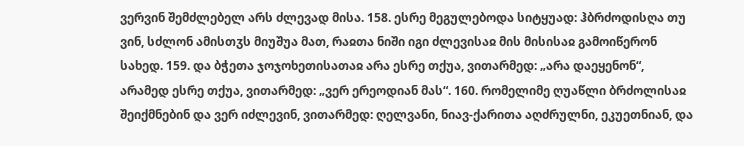ვერვინ შემძლებელ არს ძლევად მისა. 158. ესრე მეგულებოდა სიტყუად: ჰბრძოდისღა თუ ვინ, სძლონ ამისთჳს მიუშუა მათ, რაჲთა ნიში იგი ძლევისაჲ მის მისისაჲ გამოიწერონ სახედ. 159. და ბჭეთა ჯოჯოხეთისათაჲ არა ესრე თქუა, ვითარმედ: „არა დაეყენონ“, არამედ ესრე თქუა, ვითარმედ: „ვერ ერეოდიან მას“. 160. რომელიმე ღუაწლი ბრძოლისაჲ შეიქმნებინ და ვერ იძლევინ, ვითარმედ: ღელვანი, ნიავ-ქარითა აღძრულნი, ეკუეთნიან, და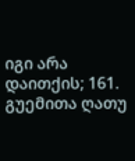იგი არა დაითქის; 161. გუემითა ღათუ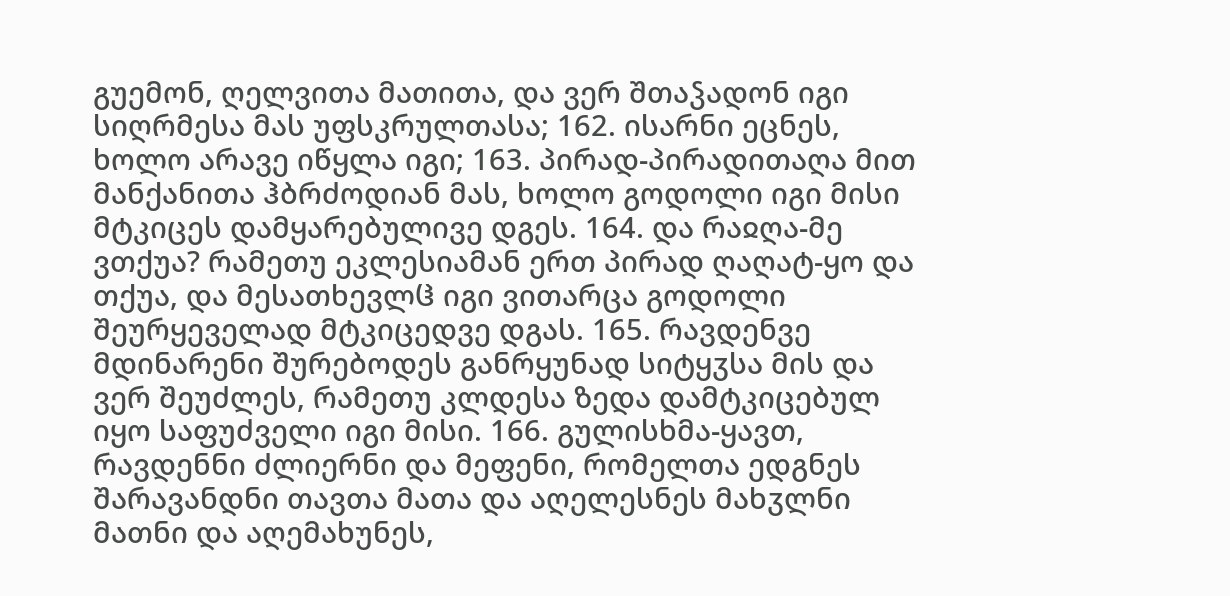გუემონ, ღელვითა მათითა, და ვერ შთაჴადონ იგი სიღრმესა მას უფსკრულთასა; 162. ისარნი ეცნეს, ხოლო არავე იწყლა იგი; 163. პირად-პირადითაღა მით მანქანითა ჰბრძოდიან მას, ხოლო გოდოლი იგი მისი მტკიცეს დამყარებულივე დგეს. 164. და რაჲღა-მე ვთქუა? რამეთუ ეკლესიამან ერთ პირად ღაღატ-ყო და თქუა, და მესათხევლჱ იგი ვითარცა გოდოლი შეურყეველად მტკიცედვე დგას. 165. რავდენვე მდინარენი შურებოდეს განრყუნად სიტყჳსა მის და ვერ შეუძლეს, რამეთუ კლდესა ზედა დამტკიცებულ იყო საფუძველი იგი მისი. 166. გულისხმა-ყავთ, რავდენნი ძლიერნი და მეფენი, რომელთა ედგნეს შარავანდნი თავთა მათა და აღელესნეს მახჳლნი მათნი და აღემახუნეს,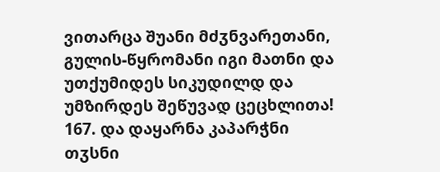ვითარცა შუანი მძჳნვარეთანი, გულის-წყრომანი იგი მათნი და უთქუმიდეს სიკუდილდ და უმზირდეს შეწუვად ცეცხლითა! 167. და დაყარნა კაპარჭნი თჳსნი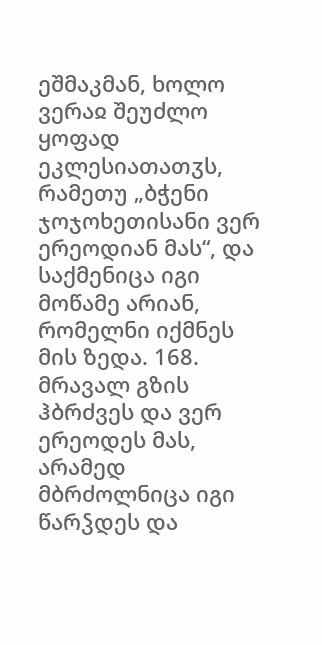ეშმაკმან, ხოლო ვერაჲ შეუძლო ყოფად ეკლესიათათჳს, რამეთუ „ბჭენი ჯოჯოხეთისანი ვერ ერეოდიან მას“, და საქმენიცა იგი მოწამე არიან, რომელნი იქმნეს მის ზედა. 168. მრავალ გზის ჰბრძვეს და ვერ ერეოდეს მას, არამედ მბრძოლნიცა იგი წარჴდეს და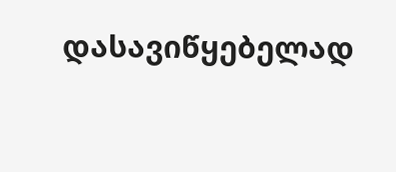დასავიწყებელად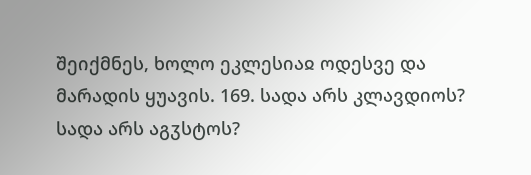შეიქმნეს, ხოლო ეკლესიაჲ ოდესვე და მარადის ყუავის. 169. სადა არს კლავდიოს? სადა არს აგჳსტოს?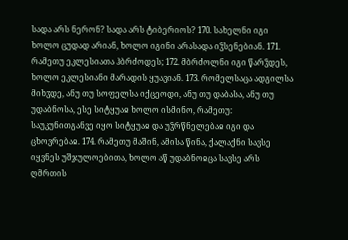სადა არს ნერონ? სადა არს ტიბერიოს? 170. სახელნი იგი ხოლო ცუდად არიან, ხოლო იგინი არასადა იჴსენებიან. 171. რამეთუ ეკლესიათა ჰბრძოდეს; 172. მბრძოლნი იგი წარჴდეს, ხოლო ეკლესიანი მარადის ყუავიან. 173. რომელსაცა ადგილსა მიხჳდე, ანუ თუ სოფელსა იქცეოდი, ანუ თუ დაბასა, ანუ თუ უდაბნოსა, ესე სიტყუაჲ ხოლო ისმინო, რამეთუ: საუკუნითგანვე იყო სიტყუაჲ და უჴრწნელებაჲ იგი და ცხოვრებაჲ. 174. რამეთუ მაშინ, ამისა წინა, ქალაქნი სავსე იყვნეს უშჯულოებითა, ხოლო აწ უდაბნოჲცა სავსე არს ღმრთის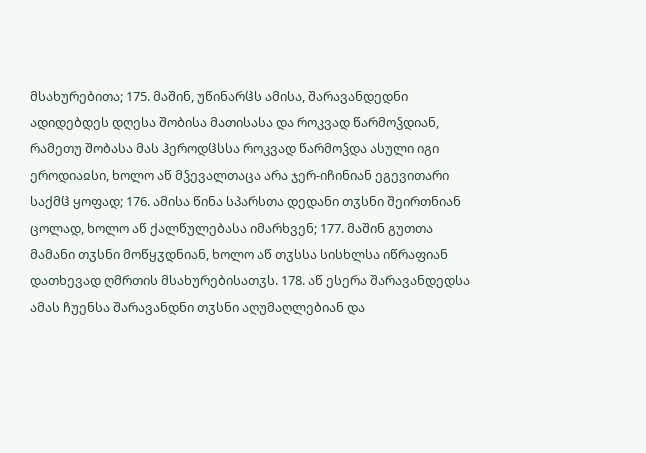მსახურებითა; 175. მაშინ, უწინარჱს ამისა, შარავანდედნი ადიდებდეს დღესა შობისა მათისასა და როკვად წარმოჴდიან, რამეთუ შობასა მას ჰეროდჱსსა როკვად წარმოჴდა ასული იგი ეროდიაჲსი, ხოლო აწ მჴევალთაცა არა ჯერ-იჩინიან ეგევითარი საქმჱ ყოფად; 176. ამისა წინა სპარსთა დედანი თჳსნი შეირთნიან ცოლად, ხოლო აწ ქალწულებასა იმარხვენ; 177. მაშინ გუთთა მამანი თჳსნი მოწყჳდნიან, ხოლო აწ თჳსსა სისხლსა იწრაფიან დათხევად ღმრთის მსახურებისათჳს. 178. აწ ესერა შარავანდედსა ამას ჩუენსა შარავანდნი თჳსნი აღუმაღლებიან და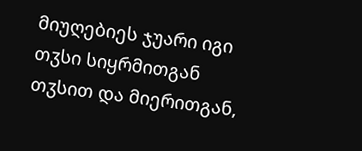მიუღებიეს ჯუარი იგი თჳსი სიყრმითგან თჳსით და მიერითგან,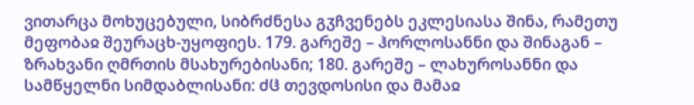ვითარცა მოხუცებული, სიბრძნესა გჳჩვენებს ეკლესიასა შინა, რამეთუ მეფობაჲ შეურაცხ-უყოფიეს. 179. გარეშე – ჰორლოსანნი და შინაგან – ზრახვანი ღმრთის მსახურებისანი; 180. გარეშე – ლახუროსანნი და სამწყელნი სიმდაბლისანი: ძჱ თევდოსისი და მამაჲ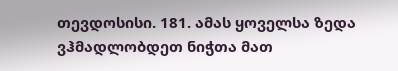თევდოსისი. 181. ამას ყოველსა ზედა ვჰმადლობდეთ ნიჭთა მათ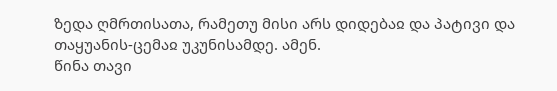ზედა ღმრთისათა, რამეთუ მისი არს დიდებაჲ და პატივი და თაყუანის-ცემაჲ უკუნისამდე. ამენ.
წინა თავი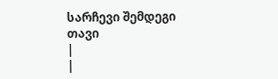სარჩევი შემდეგი თავი
|
|